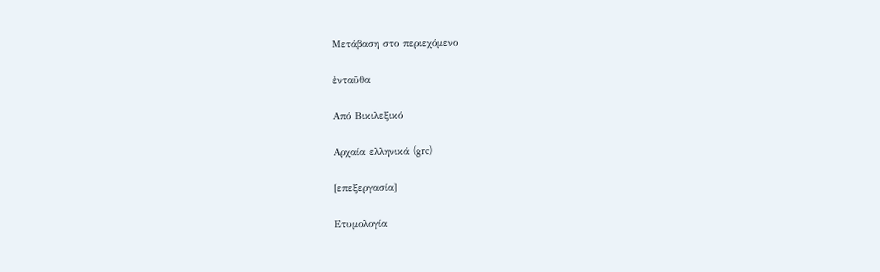Μετάβαση στο περιεχόμενο

ἐνταῦθα

Από Βικιλεξικό

Αρχαία ελληνικά (grc)

[επεξεργασία]

Ετυμολογία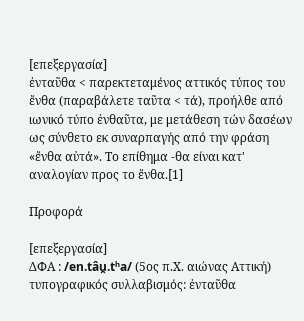[επεξεργασία]
ἐνταῦθα < παρεκτεταμένος αττικός τύπος του ἔνθα (παραβάλετε ταῦτα < τά), προήλθε από ιωνικό τύπο ἐνθαῦτα, με μετάθεση τών δασέων ως σύνθετο εκ συναρπαγής από την φράση «ἔνθα αὐτά». Το επίθημα -θα είναι κατ' αναλογίαν προς το ἔνθα.[1]

Προφορά

[επεξεργασία]
ΔΦΑ : /en.tâu̯.tʰa/ (5ος π.Χ. αιώνας Αττική)
τυπογραφικός συλλαβισμός: ἐνταῦθα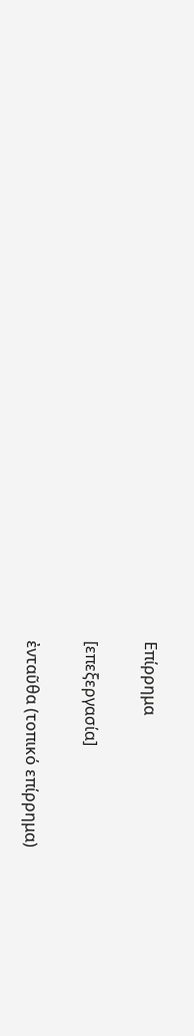Επίρρημα

[επεξεργασία]

ἐνταῦθα (τοπικό επίρρημα)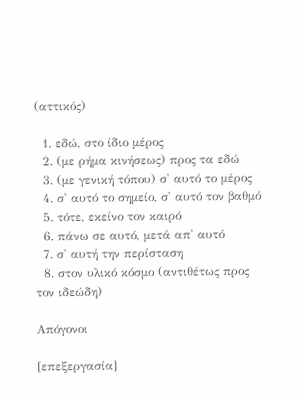(αττικός)

  1. εδώ, στο ίδιο μέρος
  2. (με ρήμα κινήσεως) προς τα εδώ
  3. (με γενική τόπου) σ' αυτό το μέρος
  4. σ' αυτό το σημείο, σ' αυτό τον βαθμό
  5. τότε, εκείνο τον καιρό
  6. πάνω σε αυτό, μετά απ' αυτό
  7. σ' αυτή την περίσταση
  8. στον υλικό κόσμο (αντιθέτως προς τον ιδεώδη)

Απόγονοι

[επεξεργασία]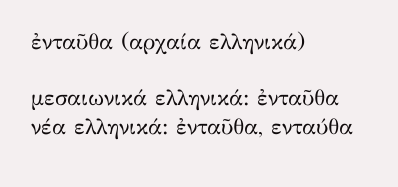ἐνταῦθα (αρχαία ελληνικά)

μεσαιωνικά ελληνικά: ἐνταῦθα
νέα ελληνικά: ἐνταῦθα, ενταύθα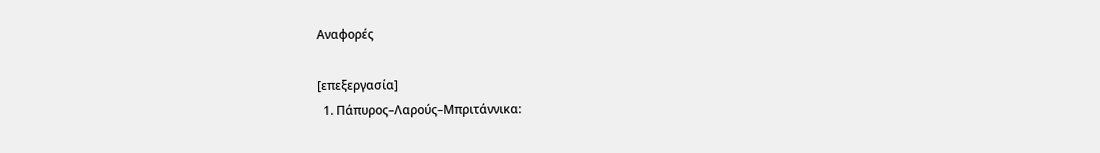Αναφορές

[επεξεργασία]
  1. Πάπυρος–Λαρούς–Μπριτάννικα: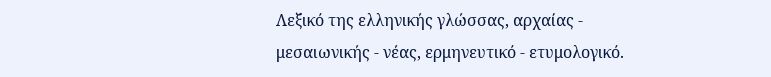Λεξικό της ελληνικής γλώσσας, αρχαίας - μεσαιωνικής - νέας, ερμηνευτικό - ετυμολογικό.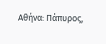Αθήνα: Πάπυρος,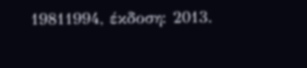19811994, έκδοση: 2013.